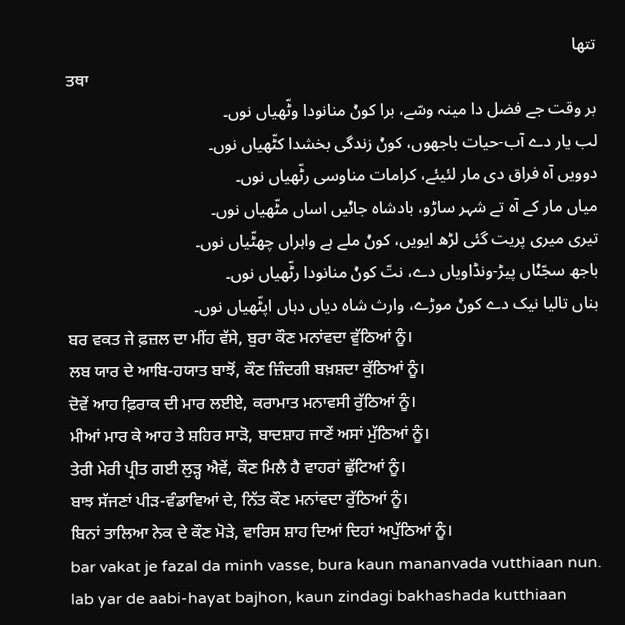تتھا
ਤਥਾ
بر وقت جے فضل دا مینہ وسّے، برا کوݨ منانودا وٹّھیاں نوں۔
لب یار دے آب-حیات باجھوں، کوݨ زندگی بخشدا کٹّھیاں نوں۔
دوویں آہ فراق دی مار لئیئے، کرامات مناوسی رٹّھیاں نوں۔
میاں مار کے آہ تے شہر ساڑو، بادشاہ جاݨیں اساں مٹّھیاں نوں۔
تیری میری پریت گئی لڑھ ایویں، کوݨ ملے ہے واہراں چھٹّیاں نوں۔
باجھ سجّݨاں پیڑ-ونڈاویاں دے، نتّ کوݨ منانودا رٹّھیاں نوں۔
بناں تالیا نیک دے کوݨ موڑے، وارث شاہ دیاں دہاں اپٹّھیاں نوں۔
ਬਰ ਵਕਤ ਜੇ ਫ਼ਜ਼ਲ ਦਾ ਮੀਂਹ ਵੱਸੇ, ਬੁਰਾ ਕੌਣ ਮਨਾਂਵਦਾ ਵੁੱਠਿਆਂ ਨੂੰ।
ਲਬ ਯਾਰ ਦੇ ਆਬਿ-ਹਯਾਤ ਬਾਝੋਂ, ਕੌਣ ਜ਼ਿੰਦਗੀ ਬਖ਼ਸ਼ਦਾ ਕੁੱਠਿਆਂ ਨੂੰ।
ਦੋਵੇਂ ਆਹ ਫ਼ਿਰਾਕ ਦੀ ਮਾਰ ਲਈਏ, ਕਰਾਮਾਤ ਮਨਾਵਸੀ ਰੁੱਠਿਆਂ ਨੂੰ।
ਮੀਆਂ ਮਾਰ ਕੇ ਆਹ ਤੇ ਸ਼ਹਿਰ ਸਾੜੋ, ਬਾਦਸ਼ਾਹ ਜਾਣੇਂ ਅਸਾਂ ਮੁੱਠਿਆਂ ਨੂੰ।
ਤੇਰੀ ਮੇਰੀ ਪ੍ਰੀਤ ਗਈ ਲੁੜ੍ਹ ਐਵੇਂ, ਕੌਣ ਮਿਲੈ ਹੈ ਵਾਹਰਾਂ ਛੁੱਟਿਆਂ ਨੂੰ।
ਬਾਝ ਸੱਜਣਾਂ ਪੀੜ-ਵੰਡਾਵਿਆਂ ਦੇ, ਨਿੱਤ ਕੌਣ ਮਨਾਂਵਦਾ ਰੁੱਠਿਆਂ ਨੂੰ।
ਬਿਨਾਂ ਤਾਲਿਆ ਨੇਕ ਦੇ ਕੌਣ ਮੋੜੇ, ਵਾਰਿਸ ਸ਼ਾਹ ਦਿਆਂ ਦਿਹਾਂ ਅਪੁੱਠਿਆਂ ਨੂੰ।
bar vakat je fazal da minh vasse, bura kaun mananvada vutthiaan nun.
lab yar de aabi-hayat bajhon, kaun zindagi bakhashada kutthiaan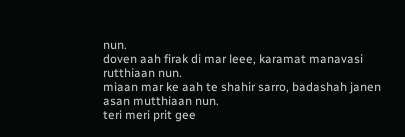nun.
doven aah firak di mar leee, karamat manavasi rutthiaan nun.
miaan mar ke aah te shahir sarro, badashah janen asan mutthiaan nun.
teri meri prit gee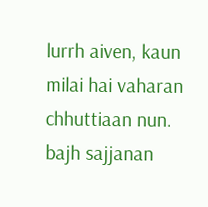lurrh aiven, kaun milai hai vaharan chhuttiaan nun.
bajh sajjanan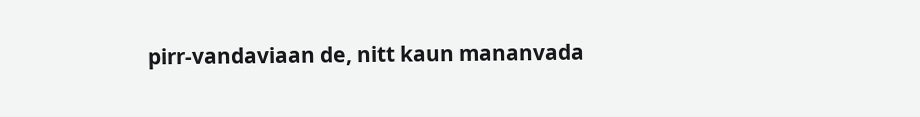pirr-vandaviaan de, nitt kaun mananvada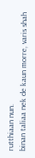rutthiaan nun.
binan taliaa nek de kaun morre, varis shah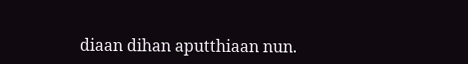diaan dihan aputthiaan nun.